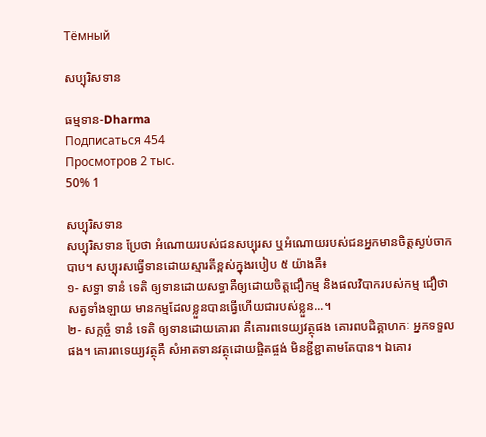Тёмный

សប្បុរិសទាន

ធម្មទាន-Dharma
Подписаться 454
Просмотров 2 тыс.
50% 1

សប្បុរិសទាន
សប្បុរិសទាន ប្រែថា អំណោយរបស់ជនសប្បុរស ឬអំណោយរបស់ជនអ្នកមានចិត្តស្ងប់ចាកបាប។ សប្បុរសធ្វើទានដោយស្មារតីខ្ពស់ក្នុងរបៀប ៥ យ៉ាងគឺ៖
១- សទ្ធា ទានំ ទេតិ ឲ្យទានដោយសទ្ធាគឺឲ្យដោយចិត្តជឿកម្ម និងផលវិបាករបស់កម្ម ជឿថាសត្វទាំងឡាយ មានកម្មដែលខ្លួនបានធ្វើហើយជារបស់ខ្លួន...។
២- សក្កច្ចំ ទានំ ទេតិ ឲ្យទានដោយគោរព គឺគោរពទេយ្យវត្ថុផង គោរពបដិគ្គាហកៈ អ្នកទទួលផង។ គោរពទេយ្យវត្ថុគឺ សំអាតទានវត្ថុដោយផ្ចិតផ្ចង់ មិនខ្ជីខ្ជាតាមតែបាន។ ឯគោរ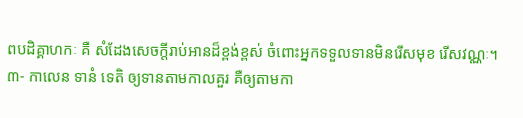ពបដិគ្គាហកៈ គឺ សំដែងសេចក្ដីរាប់អានដ៏ខ្ពង់ខ្ពស់ ចំពោះអ្នកទទួលទានមិនរើសមុខ រើសវណ្ណៈ។
៣- កាលេន ទានំ ទេតិ ឲ្យទានតាមកាលគួរ គឺឲ្យតាមកា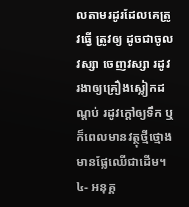លតាមរដូរដែលគេត្រូវធ្វើ ត្រូវឲ្យ ដូចជាចូលវស្សា ចេញវស្សា រដូវរងាឲ្យគ្រឿងស្លៀកដណ្ដប់ រដូវក្ដៅឲ្យទឹក ឬ ក៏ពេលមានវត្ថុថ្មីថ្មោងមានផ្លែឈើជាដើម។
៤- អនុគ្គ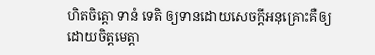ហិតចិត្តោ ទានំ ទេតិ ឲ្យទានដោយសេចក្ដីអនុគ្រោះគឺឲ្យដោយចិត្តមេត្តា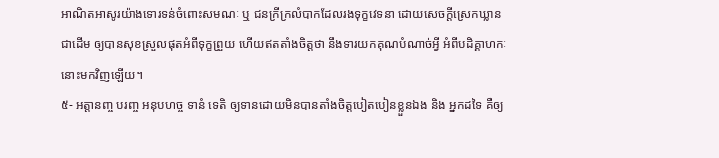អាណិតអាសូរយ៉ាងទោរទន់ចំពោះសមណៈ ឬ ជនក្រីក្រលំបាកដែលរងទុក្ខវេទនា ដោយសេចក្ដីស្រេកឃ្លានជាដើម ឲ្យបានសុខស្រួលផុតអំពីទុក្ខព្រួយ ហើយឥតតាំងចិត្តថា នឹងទារយកគុណបំណាច់អ្វី អំពីបដិគ្គាហកៈនោះមកវិញឡើយ។
៥- អត្តានញ្ច បរញ្ច អនុបហច្ច ទានំ ទេតិ ឲ្យទានដោយមិនបានតាំងចិត្តបៀតបៀនខ្លួនឯង និង អ្នកដទៃ គឺឲ្យ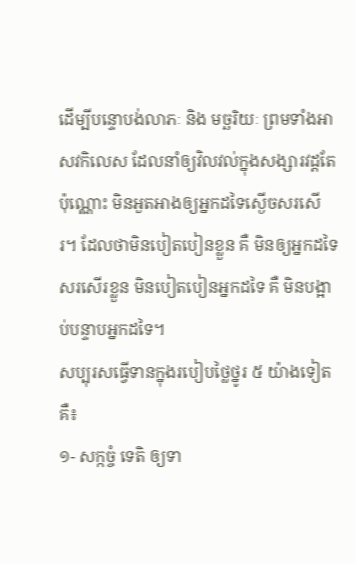ដើម្បីបន្ទោបង់លាភៈ និង មច្ឆរិយៈ ព្រមទាំងអាសវកិលេស ដែលនាំឲ្យវិលវល់ក្នុងសង្សារវដ្តតែប៉ុណ្ណោះ មិនអួតអាងឲ្យអ្នកដទៃស្ងើចសរសើរ។ ដែលថាមិនបៀតបៀនខ្លួន គឺ មិនឲ្យអ្នកដទៃសរសើរខ្លួន មិនបៀតបៀនអ្នកដទៃ គឺ មិនបង្អាប់បន្ទាបអ្នកដទៃ។
សប្បុរសធ្វើទានក្នុងរបៀបថ្លៃថ្នូរ ៥ យ៉ាងទៀតគឺ៖
១- សក្កច្ចំ ទេតិ ឲ្យទា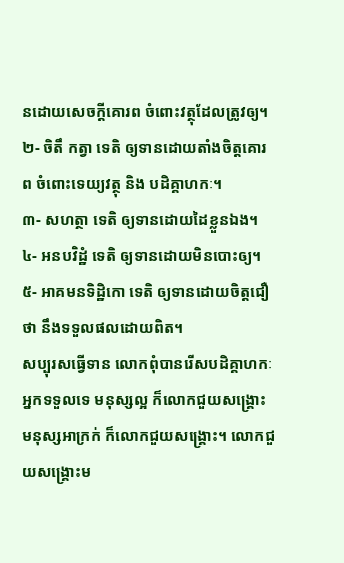នដោយសេចក្ដីគោរព ចំពោះវត្ថុដែលត្រូវឲ្យ។
២- ចិតឹ កត្វា ទេតិ ឲ្យទានដោយតាំងចិត្តគោរព ចំពោះទេយ្យវត្ថុ និង បដិគ្គាហកៈ។
៣- សហត្ថា ទេតិ ឲ្យទានដោយដៃខ្លួនឯង។
៤- អនបវិដ្ឋំ ទេតិ ឲ្យទានដោយមិនបោះឲ្យ។
៥- អាគមនទិដ្ឋិកោ ទេតិ ឲ្យទានដោយចិត្តជឿថា នឹងទទួលផលដោយពិត។
សប្បុរសធ្វើទាន លោកពុំបានរើសបដិគ្គាហកៈអ្នកទទួលទេ មនុស្សល្អ ក៏លោកជួយសង្គ្រោះ មនុស្សអាក្រក់ ក៏លោកជួយសង្គ្រោះ។ លោកជួយសង្គ្រោះម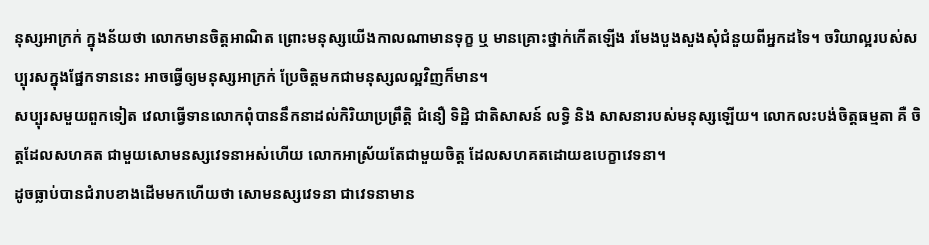នុស្សអាក្រក់ ក្នុងន័យថា លោកមានចិត្តអាណិត ព្រោះមនុស្សយើងកាលណាមានទុក្ខ ឬ មានគ្រោះថ្នាក់កើតឡើង រមែងបួងសួងសុំជំនួយពីអ្នកដទៃ។ ចរិយាល្អរបស់សប្បុរសក្នុងផ្នែកទាននេះ អាចធ្វើឲ្យមនុស្សអាក្រក់ ប្រែចិត្តមកជាមនុស្សលល្អវិញក៏មាន។
សប្បុរសមួយពួកទៀត វេលាធ្វើទានលោកពុំបាននឹកនាដល់កិរិយាប្រព្រឹត្តិ ជំនឿ ទិដ្ឋិ ជាតិសាសន៍ លទ្ធិ និង សាសនារបស់មនុស្សឡើយ។ លោកលះបង់ចិត្តធម្មតា គឺ ចិត្តដែលសហគត ជាមួយសោមនស្សវេទនាអស់ហើយ លោកអាស្រ័យតែជាមួយចិត្ត ដែលសហគតដោយឧបេក្ខាវេទនា។
ដូចធ្លាប់បានជំរាបខាងដើមមកហើយថា សោមនស្សវេទនា ជាវេទនាមាន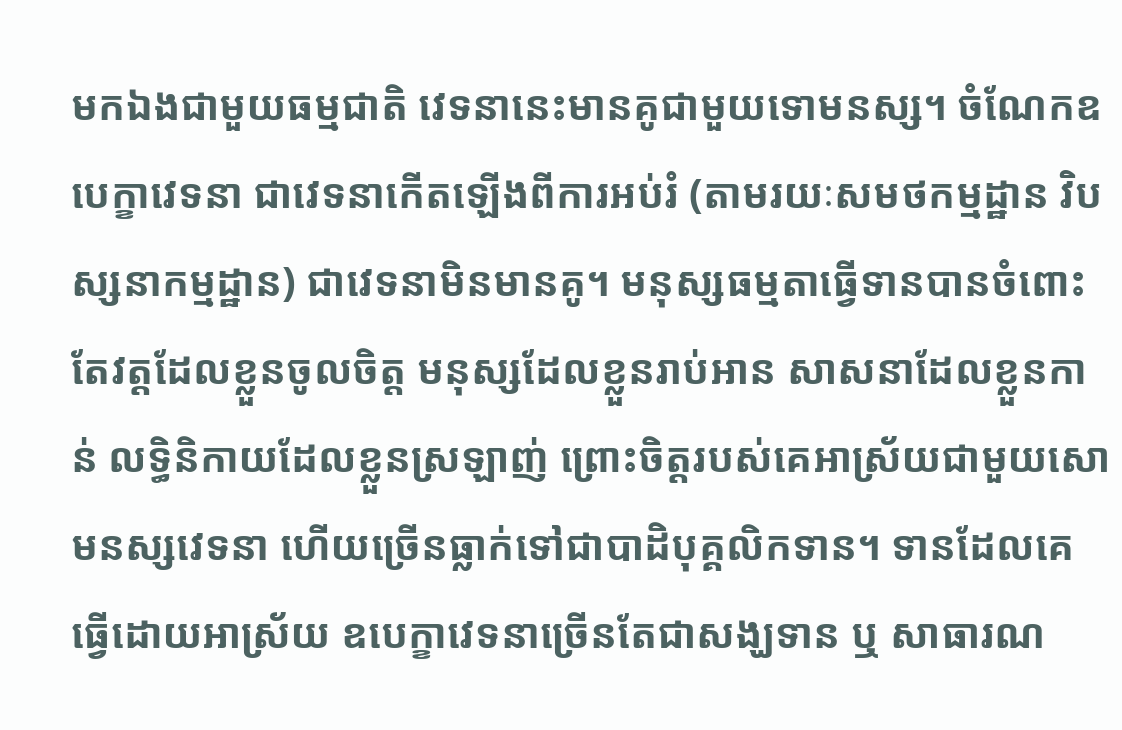មកឯងជាមួយធម្មជាតិ វេទនានេះមានគូជាមួយទោមនស្ស។ ចំណែកឧបេក្ខាវេទនា ជាវេទនាកើតឡើងពីការអប់រំ (តាមរយៈសមថកម្មដ្ឋាន វិបស្សនាកម្មដ្ឋាន) ជាវេទនាមិនមានគូ។ មនុស្សធម្មតាធ្វើទានបានចំពោះតែវត្តដែលខ្លួនចូលចិត្ត មនុស្សដែលខ្លួនរាប់អាន សាសនាដែលខ្លួនកាន់ លទ្ធិនិកាយដែលខ្លួនស្រឡាញ់ ព្រោះចិត្តរបស់គេអាស្រ័យជាមួយសោមនស្សវេទនា ហើយច្រើនធ្លាក់ទៅជាបាដិបុគ្គលិកទាន។ ទានដែលគេធ្វើដោយអាស្រ័យ ឧបេក្ខាវេទនាច្រើនតែជាសង្ឃទាន ឬ សាធារណ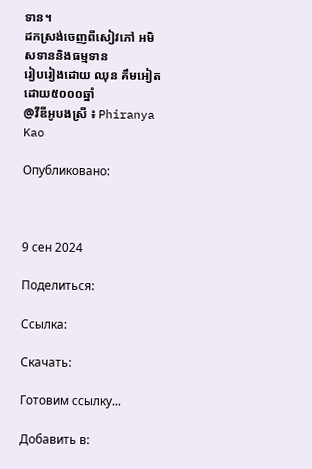ទាន។
ដកស្រង់ចេញពីសៀវភៅ អមិសទាននិងធម្មទាន
រៀបរៀងដោយ ឈុន គឹមអៀត
ដោយ៥០០០ឆ្នាំ
@វីឌីអូបងស្រី ៖ Phiranya Kao

Опубликовано:



9 сен 2024

Поделиться:

Ссылка:

Скачать:

Готовим ссылку...

Добавить в: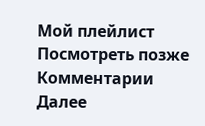Мой плейлист
Посмотреть позже
Комментарии
Далее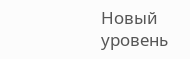Новый уровень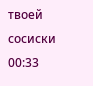твоей сосиски
00:33